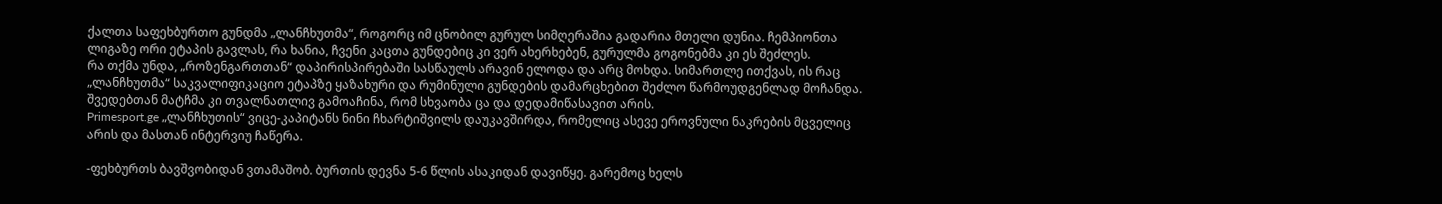ქალთა საფეხბურთო გუნდმა „ლანჩხუთმა“, როგორც იმ ცნობილ გურულ სიმღერაშია გადარია მთელი დუნია. ჩემპიონთა ლიგაზე ორი ეტაპის გავლას, რა ხანია, ჩვენი კაცთა გუნდებიც კი ვერ ახერხებენ, გურულმა გოგონებმა კი ეს შეძლეს.
რა თქმა უნდა, „როზენგართთან“ დაპირისპირებაში სასწაულს არავინ ელოდა და არც მოხდა. სიმართლე ითქვას, ის რაც „ლანჩხუთმა“ საკვალიფიკაციო ეტაპზე ყაზახური და რუმინული გუნდების დამარცხებით შეძლო წარმოუდგენლად მოჩანდა. შვედებთან მატჩმა კი თვალნათლივ გამოაჩინა, რომ სხვაობა ცა და დედამიწასავით არის.
Primesport.ge „ლანჩხუთის“ ვიცე-კაპიტანს ნინი ჩხარტიშვილს დაუკავშირდა, რომელიც ასევე ეროვნული ნაკრების მცველიც არის და მასთან ინტერვიუ ჩაწერა.

-ფეხბურთს ბავშვობიდან ვთამაშობ. ბურთის დევნა 5-6 წლის ასაკიდან დავიწყე. გარემოც ხელს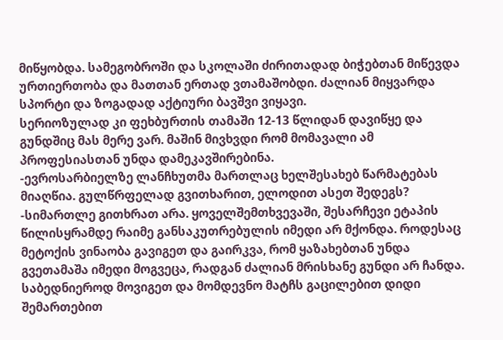მიწყობდა. სამეგობროში და სკოლაში ძირითადად ბიჭებთან მიწევდა ურთიერთობა და მათთან ერთად ვთამაშობდი. ძალიან მიყვარდა სპორტი და ზოგადად აქტიური ბავშვი ვიყავი.
სერიოზულად კი ფეხბურთის თამაში 12-13 წლიდან დავიწყე და გუნდშიც მას მერე ვარ. მაშინ მივხვდი რომ მომავალი ამ პროფესიასთან უნდა დამეკავშირებინა.
-ევროსარბიელზე ლანჩხუთმა მართლაც ხელშესახებ წარმატებას მიაღწია. გულწრფელად გვითხარით, ელოდით ასეთ შედეგს?
-სიმართლე გითხრათ არა. ყოველშემთხვევაში, შესარჩევი ეტაპის წილისყრამდე რაიმე განსაკუთრებულის იმედი არ მქონდა. როდესაც მეტოქის ვინაობა გავიგეთ და გაირკვა, რომ ყაზახებთან უნდა გვეთამაშა იმედი მოგვეცა, რადგან ძალიან მრისხანე გუნდი არ ჩანდა. საბედნიეროდ მოვიგეთ და მომდევნო მატჩს გაცილებით დიდი შემართებით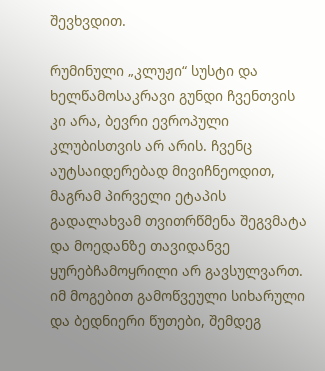შევხვდით.

რუმინული „კლუჟი“ სუსტი და ხელწამოსაკრავი გუნდი ჩვენთვის კი არა, ბევრი ევროპული კლუბისთვის არ არის. ჩვენც აუტსაიდერებად მივიჩნეოდით, მაგრამ პირველი ეტაპის გადალახვამ თვითრწმენა შეგვმატა და მოედანზე თავიდანვე ყურებჩამოყრილი არ გავსულვართ. იმ მოგებით გამოწვეული სიხარული და ბედნიერი წუთები, შემდეგ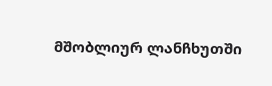მშობლიურ ლანჩხუთში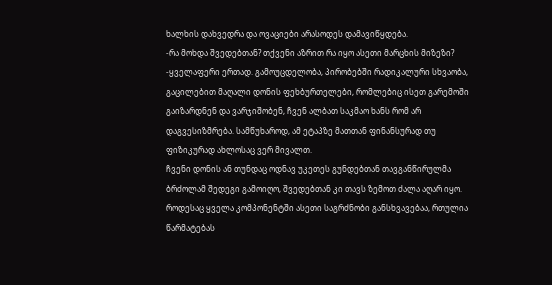ხალხის დახვედრა და ოვაციები არასოდეს დამავიწყდება.
-რა მოხდა შვედებთან? თქვენი აზრით რა იყო ასეთი მარცხის მიზეზი?
-ყველაფერი ერთად. გამოუცდელობა, პირობებში რადიკალური სხვაობა, გაცილებით მაღალი დონის ფეხბურთელები, რომლებიც ისეთ გარემოში გაიზარდნენ და ვარჯიშობენ, ჩვენ ალბათ საკმაო ხანს რომ არ დაგვესიზმრება. სამწუხაროდ, ამ ეტაპზე მათთან ფინანსურად თუ ფიზიკურად ახლოსაც ვერ მივალთ.
ჩვენი დონის ან თუნდაც ოდნავ უკეთეს გუნდებთან თავგანწირულმა ბრძოლამ შედეგი გამოიღო, შვედებთან კი თავს ზემოთ ძალა აღარ იყო. როდესაც ყველა კომპონენტში ასეთი საგრძნობი განსხვავებაა, რთულია წარმატებას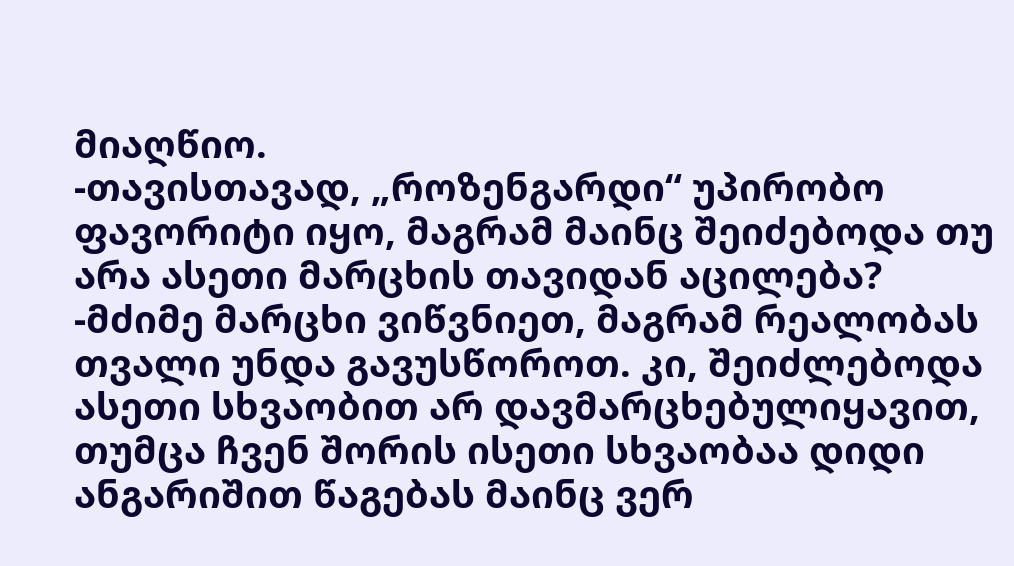მიაღწიო.
-თავისთავად, „როზენგარდი“ უპირობო ფავორიტი იყო, მაგრამ მაინც შეიძებოდა თუ არა ასეთი მარცხის თავიდან აცილება?
-მძიმე მარცხი ვიწვნიეთ, მაგრამ რეალობას თვალი უნდა გავუსწოროთ. კი, შეიძლებოდა ასეთი სხვაობით არ დავმარცხებულიყავით, თუმცა ჩვენ შორის ისეთი სხვაობაა დიდი ანგარიშით წაგებას მაინც ვერ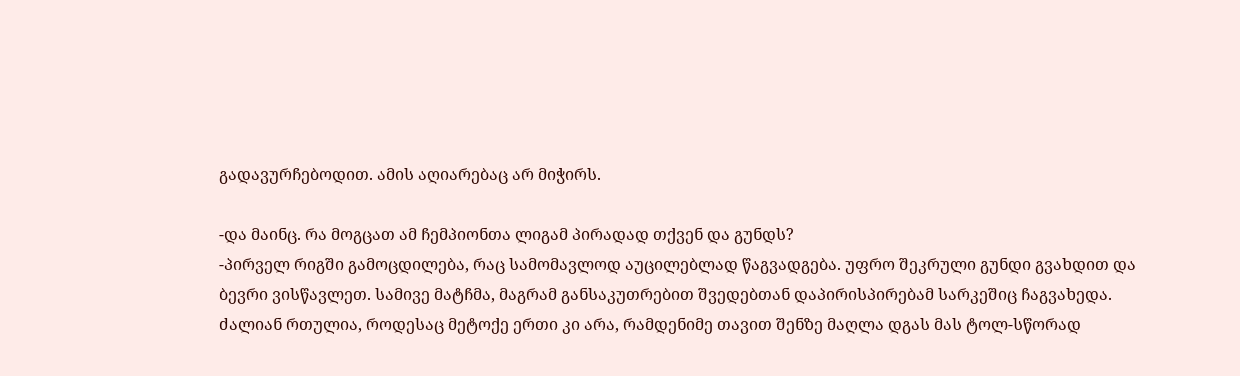გადავურჩებოდით. ამის აღიარებაც არ მიჭირს.

-და მაინც. რა მოგცათ ამ ჩემპიონთა ლიგამ პირადად თქვენ და გუნდს?
-პირველ რიგში გამოცდილება, რაც სამომავლოდ აუცილებლად წაგვადგება. უფრო შეკრული გუნდი გვახდით და ბევრი ვისწავლეთ. სამივე მატჩმა, მაგრამ განსაკუთრებით შვედებთან დაპირისპირებამ სარკეშიც ჩაგვახედა. ძალიან რთულია, როდესაც მეტოქე ერთი კი არა, რამდენიმე თავით შენზე მაღლა დგას მას ტოლ-სწორად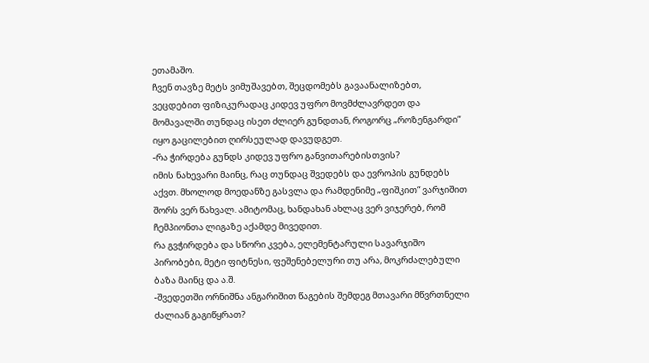ეთამაშო.
ჩვენ თავზე მეტს ვიმუშავებთ, შეცდომებს გავაანალიზებთ, ვეცდებით ფიზიკურადაც კიდევ უფრო მოვმძლავრდეთ და მომავალში თუნდაც ისეთ ძლიერ გუნდთან, როგორც „როზენგარდი“ იყო გაცილებით ღირსეულად დავუდგეთ.
-რა ჭირდება გუნდს კიდევ უფრო განვითარებისთვის?
იმის ნახევარი მაინც, რაც თუნდაც შვედებს და ევროპის გუნდებს აქვთ. მხოლოდ მოედანზე გასვლა და რამდენიმე „ფიშკით“ ვარჯიშით შორს ვერ წახვალ. ამიტომაც, ხანდახან ახლაც ვერ ვიჯერებ, რომ ჩემპიონთა ლიგაზე აქამდე მივედით.
რა გვჭირდება და სწორი კვება, ელემენტარული სავარჯიშო პირობები, მეტი ფიტნესი, ფეშენებელური თუ არა, მოკრძალებული ბაზა მაინც და ა.შ.
-შვედეთში ორნიშნა ანგარიშით წაგების შემდეგ მთავარი მწვრთნელი ძალიან გაგიწყრათ?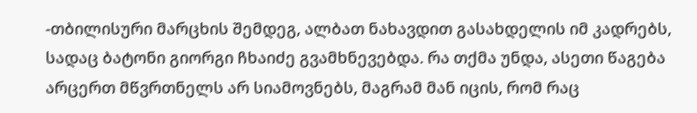-თბილისური მარცხის შემდეგ, ალბათ ნახავდით გასახდელის იმ კადრებს, სადაც ბატონი გიორგი ჩხაიძე გვამხნევებდა. რა თქმა უნდა, ასეთი წაგება არცერთ მწვრთნელს არ სიამოვნებს, მაგრამ მან იცის, რომ რაც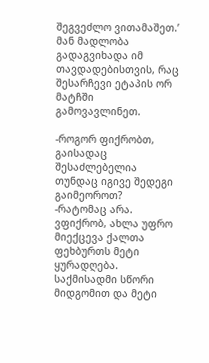შეგვეძლო ვითამაშეთ.’
მან მადლობა გადაგვიხადა იმ თავდადებისთვის, რაც შესარჩევი ეტაპის ორ მატჩში გამოვავლინეთ.

-როგორ ფიქრობთ, გაისადაც შესაძლებელია თუნდაც იგივე შედეგი გაიმეოროთ?
-რატომაც არა. ვფიქრობ, ახლა უფრო მიექცევა ქალთა ფეხბურთს მეტი ყურადღება. საქმისადმი სწორი მიდგომით და მეტი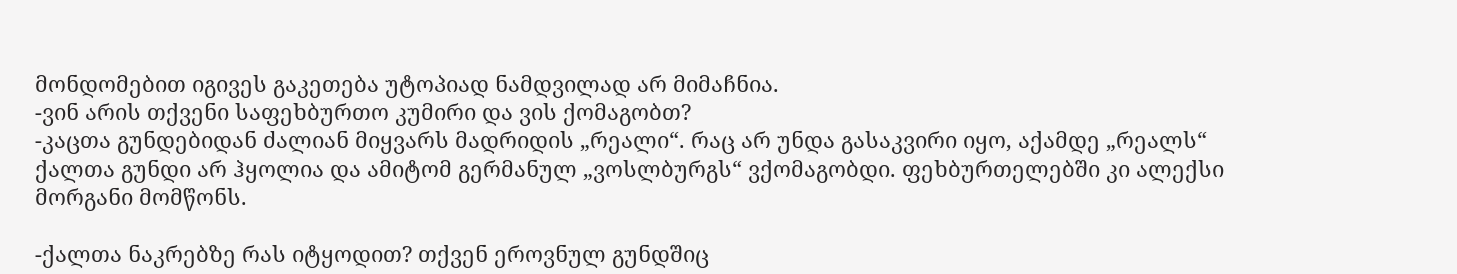მონდომებით იგივეს გაკეთება უტოპიად ნამდვილად არ მიმაჩნია.
-ვინ არის თქვენი საფეხბურთო კუმირი და ვის ქომაგობთ?
-კაცთა გუნდებიდან ძალიან მიყვარს მადრიდის „რეალი“. რაც არ უნდა გასაკვირი იყო, აქამდე „რეალს“ ქალთა გუნდი არ ჰყოლია და ამიტომ გერმანულ „ვოსლბურგს“ ვქომაგობდი. ფეხბურთელებში კი ალექსი მორგანი მომწონს.

-ქალთა ნაკრებზე რას იტყოდით? თქვენ ეროვნულ გუნდშიც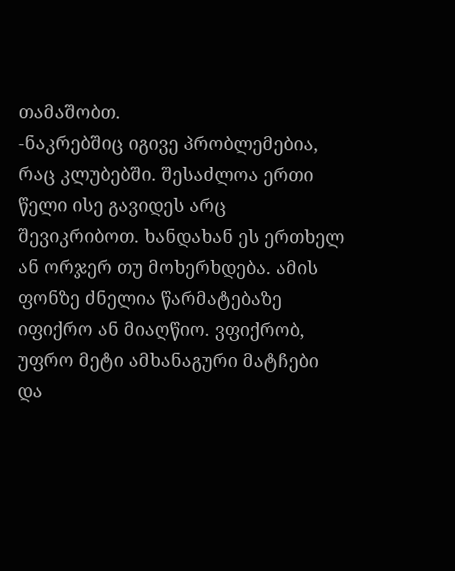თამაშობთ.
-ნაკრებშიც იგივე პრობლემებია, რაც კლუბებში. შესაძლოა ერთი წელი ისე გავიდეს არც შევიკრიბოთ. ხანდახან ეს ერთხელ ან ორჯერ თუ მოხერხდება. ამის ფონზე ძნელია წარმატებაზე იფიქრო ან მიაღწიო. ვფიქრობ, უფრო მეტი ამხანაგური მატჩები და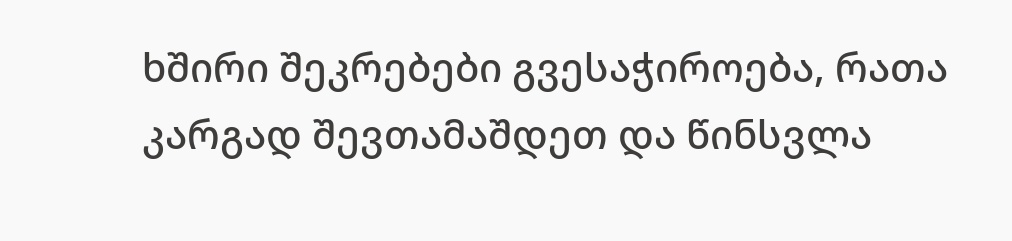ხშირი შეკრებები გვესაჭიროება, რათა კარგად შევთამაშდეთ და წინსვლა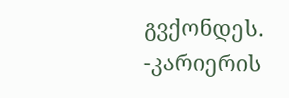გვქონდეს.
-კარიერის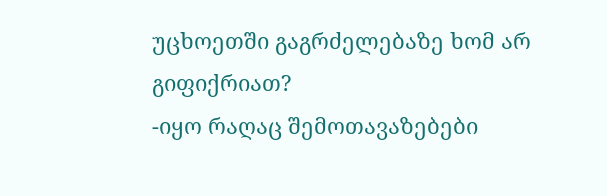უცხოეთში გაგრძელებაზე ხომ არ გიფიქრიათ?
-იყო რაღაც შემოთავაზებები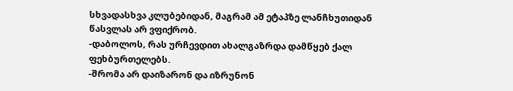სხვადასხვა კლუბებიდან, მაგრამ ამ ეტაპზე ლანჩხუთიდან წასვლას არ ვფიქრობ.
-დაბოლოს, რას ურჩევდით ახალგაზრდა დამწყებ ქალ ფეხბურთელებს.
-შრომა არ დაიზარონ და იზრუნონ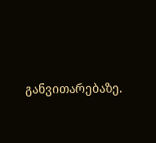განვითარებაზე.